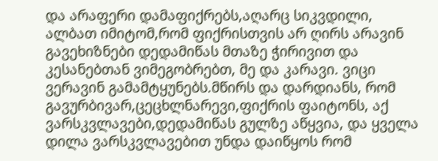და არაფერი დამაფიქრებს,აღარც სიკვდილი, ალბათ იმიტომ,რომ ფიქრისთვის არ ღირს არავინ გავეხიზნები დედამიწას მთაზე ჭირივით და კესანებთან ვიმეგობრებთ, მე და კარავი. ვიცი ვერავინ გამამტყუნებს.მწირს და დარდიანს, რომ გავურბივარ,ცეცხლნარევი,ფიქრის ფაიტონს, აქ ვარსკვლავები,დედამიწას გულზე აწყვია, და ყველა დილა ვარსკვლავებით უნდა დაიწყოს რომ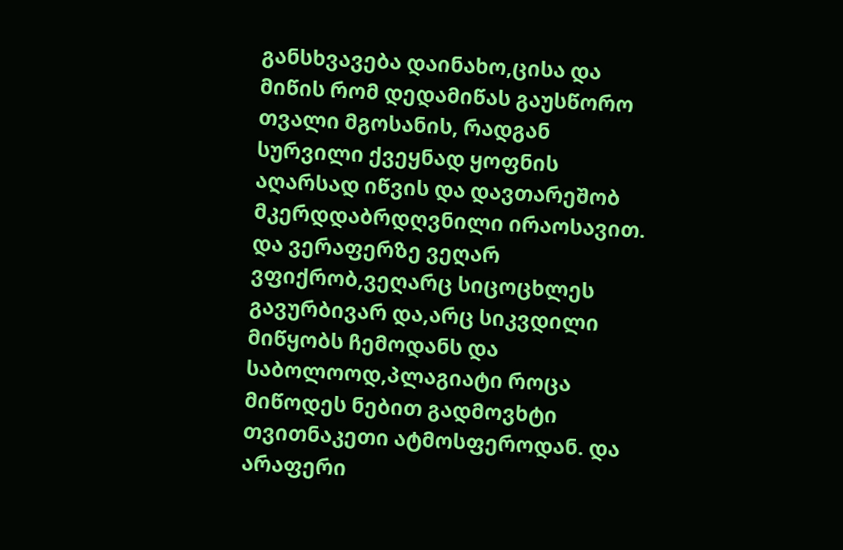განსხვავება დაინახო,ცისა და მიწის რომ დედამიწას გაუსწორო თვალი მგოსანის, რადგან სურვილი ქვეყნად ყოფნის აღარსად იწვის და დავთარეშობ მკერდდაბრდღვნილი ირაოსავით. და ვერაფერზე ვეღარ ვფიქრობ,ვეღარც სიცოცხლეს გავურბივარ და,არც სიკვდილი მიწყობს ჩემოდანს და საბოლოოდ,პლაგიატი როცა მიწოდეს ნებით გადმოვხტი თვითნაკეთი ატმოსფეროდან. და არაფერი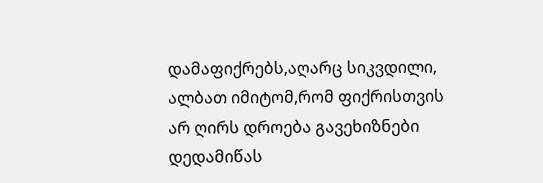დამაფიქრებს,აღარც სიკვდილი, ალბათ იმიტომ,რომ ფიქრისთვის არ ღირს დროება გავეხიზნები დედამიწას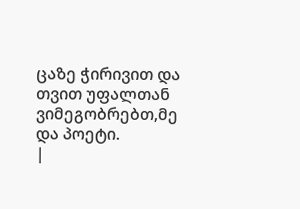ცაზე ჭირივით და თვით უფალთან ვიმეგობრებთ,მე და პოეტი.
|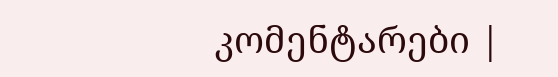კომენტარები |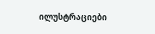ილუსტრაციები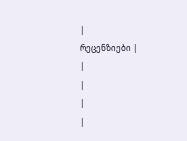|
რეცენზიები |
|
|
|
|